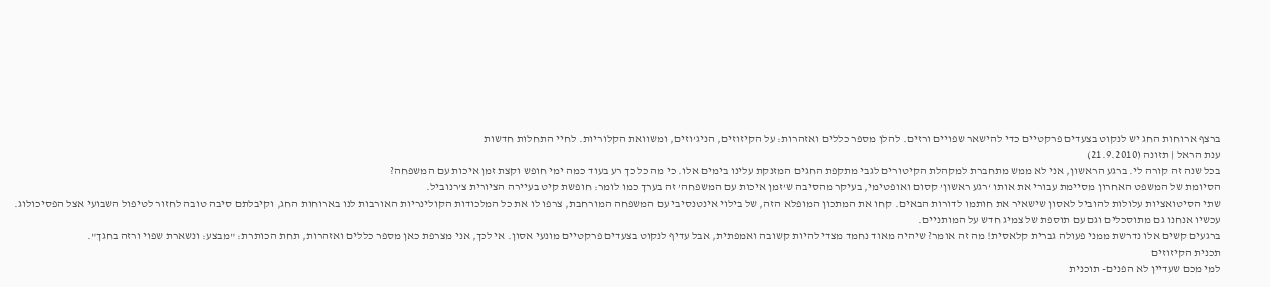ברצף ארוחות החג יש לנקוט בצעדים פרקטיים כדי להישאר שפויים ורזים. להלן מספר כללים ואזהרות: על הקיזוזים, הניג’וזים, ומשוואת הקלוריות. לחיי התחלות חדשות
ענת הראל | תזונה (21.9.2010)
בכל שנה זה קורה לי. ברגע הראשון, אני לא ממש מתחברת למקהלת הקיטורים לגבי מתקפת החגים המזנקת עלינו בימים אלו. כי מה כל כך רע בעוד כמה ימי חופש וקצת זמן איכות עם המשפחה?
הסיומת של המשפט האחרון מסיימת עבורי את אותו ‘רגע ראשון’ קסום ואופטימי, בעיקר מהסיבה ש’זמן איכות עם המשפחה’ זה בערך כמו לומר: חופשת קיט בעיירה הציורית צ’רנוביל.
שתי הסיטואציות עלולות להוביל לאסון שישאיר את חותמו לדורות הבאים. קחו את המתכון המופלא הזה, של בילוי אינטנסיבי עם המשפחה המורחבת, צרפו לו את כל המלכודות הקולינריות האורבות לנו בארוחות החג, וקיבלתם סיבה טובה לחזור לטיפול השבועי אצל הפסיכולוג.
עכשיו אנחנו גם מתוסכלים וגם עם תוספת של צמיג חדש על המותניים.
ברגעים קשים אלו נדרשת ממני פעולה גברית קלאסית! מה זה אומר? שיהיה מאוד נחמד מצדי להיות קשובה ואמפתית, אבל עדיף לנקוט בצעדים פרקטיים מונעי אסון. אי לכך, אני מצרפת כאן מספר כללים ואזהרות, תחת הכותרת: "מבצע: ונשארת שפוי ורזה בחגך".
תכנית הקיזוזים
למי מכם שעדיין לא הפנים- תוכנית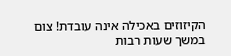הקיזוזים באכילה אינה עובדת! צום במשך שעות רבות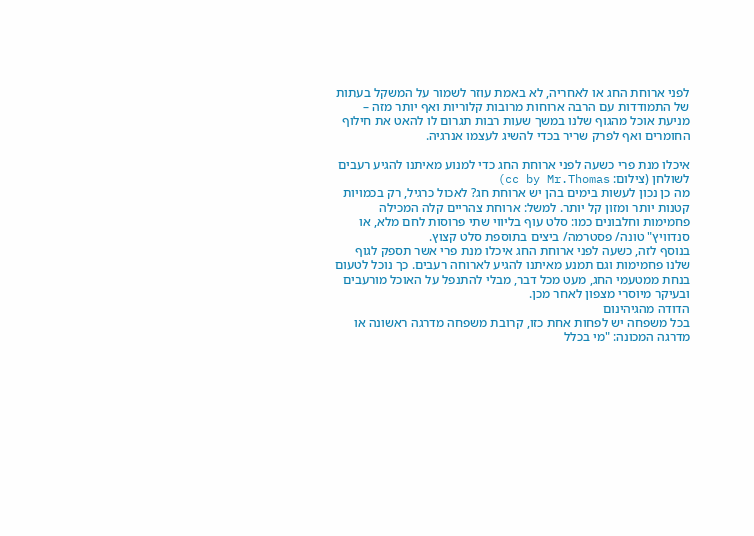לפני ארוחת החג או לאחריה, לא באמת עוזר לשמור על המשקל בעתות של התמודדות עם הרבה ארוחות מרובות קלוריות ואף יותר מזה – מניעת אוכל מהגוף שלנו במשך שעות רבות תגרום לו להאט את חילוף החומרים ואף לפרק שריר בכדי להשיג לעצמו אנרגיה.

איכלו מנת פרי כשעה לפני ארוחת החג כדי למנוע מאיתנו להגיע רעבים לשולחן (צילום: cc by Mr.Thomas)
מה כן נכון לעשות בימים בהן יש ארוחת חג? לאכול כרגיל, רק בכמויות קטנות יותר ומזון קל יותר. למשל: ארוחת צהריים קלה המכילה פחמימות וחלבונים כמו: סלט עוף בליווי שתי פרוסות לחם מלא, או סנדוויץ" טונה/ פסטרמה/ ביצים בתוספת סלט קצוץ.
בנוסף לזה, כשעה לפני ארוחת החג איכלו מנת פרי אשר תספק לגוף שלנו פחמימות וגם תמנע מאיתנו להגיע לארוחה רעבים. כך נוכל לטעום בנחת ממטעמי החג, מעט מכל דבר, מבלי להתנפל על האוכל מורעבים ובעיקר מיוסרי מצפון לאחר מכן.
הדודה מהגיהינום
בכל משפחה יש לפחות אחת כזו, קרובת משפחה מדרגה ראשונה או מדרגה המכונה: "מי בכלל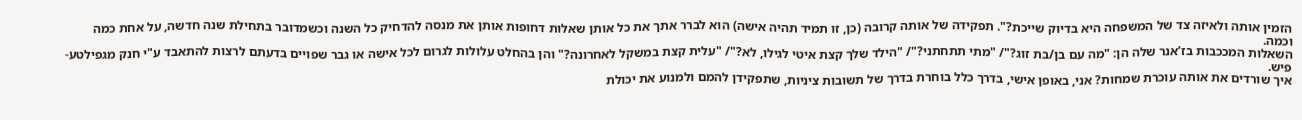הזמין אותה ולאיזה צד של המשפחה היא בדיוק שייכת?". תפקידה של אותה קרובה (כן, זו תמיד תהיה אישה) הוא לברר אתך את כל אותן שאלות דחופות אותן את מנסה להדחיק כל השנה וכשמדובר בתחילת שנה חדשה, על אחת כמה וכמה.
השאלות המככבות בז’אנר שלה הן: "מה עם בן/בת זוג?"/ "מתי תתחתני?"/ "הילד שלך קצת איטי לגילו, לא?"/ "עלית קצת במשקל לאחרונה?" והן בהחלט עלולות לגרום לכל אישה או גבר שפויים בדעתם לרצות להתאבד ע"י חנק מגפילטע-פיש.
איך שורדים את אותה עוכרת שמחות? אני, באופן אישי, בדרך כלל בוחרת בדרך של תשובות ציניות, שתפקידן להמם ולמנוע את יכולת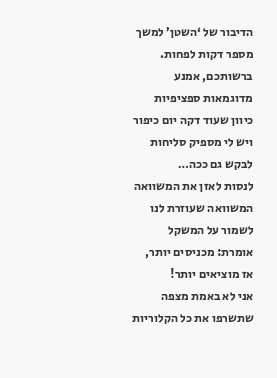הדיבור של ‘השטן’ למשך מספר דקות לפחות. ברשותכם, אמנע מדוגמאות ספציפיות כיוון שעוד דקה יום כיפור ויש לי מספיק סליחות לבקש גם ככה…
לנסות לאזן את המשוואה
המשוואה שעוזרת לנו לשמור על המשקל אומרת: מכניסים יותר, אז מוציאים יותר!
אני לא באמת מצפה שתשרפו את כל הקלוריות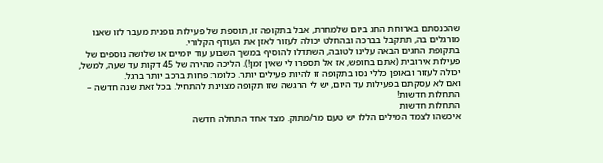שהכנסתם בארוחת החג ביום שלמחרת, אבל בתקופה זו, תוספת של פעילות גופנית מעבר לזו שאנו מורגלים בה, תתקבל בברכה ובהחלט יכולה לעזור לאזן את העודף הקלורי.
בתקופת החגים הבאה עלינו לטובה, השתדלו להוסיף במשך השבוע עוד יומיים או שלושה נוספים של פעילות אירובית (אתם בחופש, אז אל תספרו לי שאין זמן!). הליכה מהירה של 45 דקות עד שעה, למשל, יכולה לעזור ובאופן כללי נסו בתקופה זו להיות פעילים יותר. כלומר: פחות ברכב יותר ברגל.
ואם לא עסקתם בפעילות עד היום, יש לי הרגשה שזו תקופה מצוינת להתחיל. בכל זאת שנה חדשה – התחלות חדשות!
התחלות חדשות
איכשהו לצמד המילים הללו יש טעם מר/מתוק. מצד אחד התחלה חדשה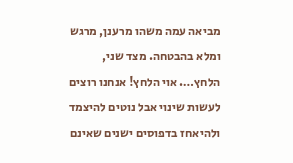מביאה עמה משהו מרענן, מרגש ומלא בהבטחה. מצד שני, הלחץ…. אוי הלחץ! אנחנו רוצים לעשות שינוי אבל נוטים להיצמד ולהיאחז בדפוסים ישנים שאינם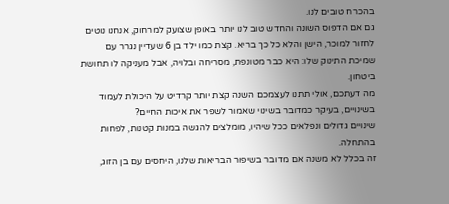בהכרח טובים לנו.
גם אם הדפוס השונה והחדש טוב לנו יותר באופן שצועק למרחוק, אנחנו נוטים לחזור למוכר, הישן והלא כל כך בריא. קצת כמו ילד בן 6 שעדיין נגרר עם שמיכת התינוק שלו: היא כבר מטונפת, מסריחה ובלויה, אבל מעניקה לו תחושת ביטחון.
מה דעתכם, אולי תתנו לעצמכם השנה קצת יותר קרדיט על היכולת לעמוד בשינויים, בעיקר כמדובר בשינוי שאמור לשפר את איכות החיים?
שינויים גדולים ונפלאים ככל שיהיו, מומלצים להגשה במנות קטנות, לפחות בהתחלה.
זה בכלל לא משנה אם מדובר בשיפור הבריאות שלנו, היחסים עם בן הזוג,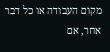מקום העבודה או כל דבר אחר, אם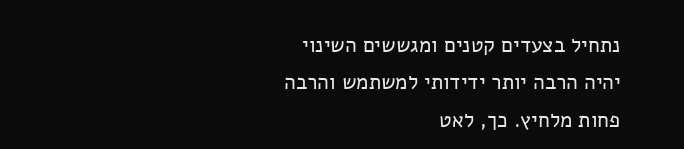נתחיל בצעדים קטנים ומגששים השינוי יהיה הרבה יותר ידידותי למשתמש והרבה פחות מלחיץ. כך, לאט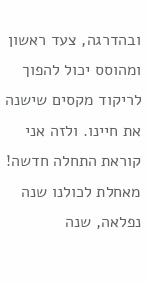ובהדרגה, צעד ראשון ומהוסס יכול להפוך לריקוד מקסים שישנה את חיינו. ולזה אני קוראת התחלה חדשה!
מאחלת לכולנו שנה נפלאה, שנה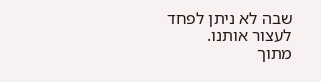שבה לא ניתן לפחד לעצור אותנו.
מתוך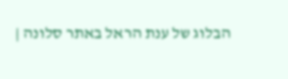הבלוג של ענת הראל באתר סלונה |